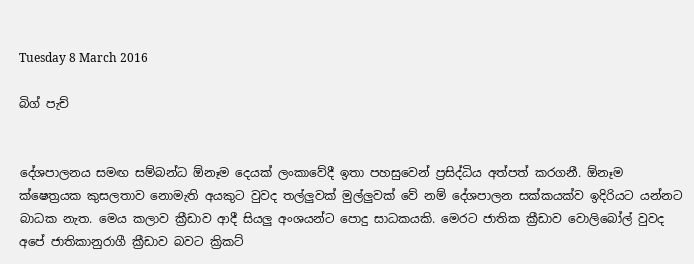Tuesday 8 March 2016

බිග් පැච්


දේශපාලනය සමඟ සම්බන්ධ ඕනෑම දෙයක් ලංකාවේදී ඉතා පහසුවෙන් ප්‍රසිද්ධිය අත්පත් කරගනී. ඕනෑම ක්ෂෙත්‍රයක කුසලතාව නොමැති අයකුට වුවද තල්ලුවක් මුල්ලුවක් වේ නම් දේශපාලන සක්කයක්ව ඉදිරියට යන්නට බාධක නැත. මෙය කලාව ක්‍රීඩාව ආදී සියලු අංශයන්ට පොදු සාධකයකි. මෙරට ජාතික ක්‍රීඩාව වොලිබෝල් වුවද අපේ ජාතිකානුරාගී ක්‍රීඩාව බවට ක්‍රිකට්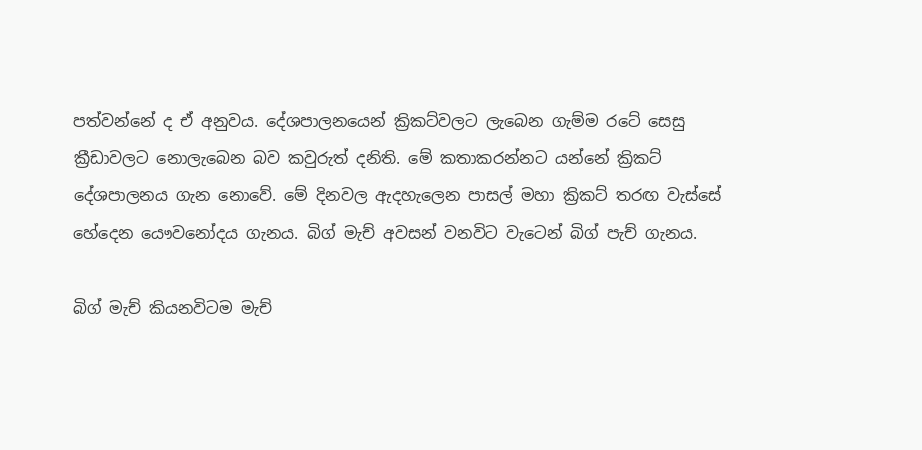පත්වන්නේ ද ඒ අනුවය. දේශපාලනයෙන් ක්‍රිකට්වලට ලැබෙන ගැම්ම රටේ සෙසු ක්‍රීඩාවලට නොලැබෙන බව කවුරුත් දනිති. මේ කතාකරන්නට යන්නේ ක්‍රිකට් දේශපාලනය ගැන නොවේ. මේ දිනවල ඇදහැලෙන පාසල් මහා ක්‍රිකට් තරඟ වැස්සේ හේදෙන යෞවනෝදය ගැනය. බිග් මැච් අවසන් වනවිට වැටෙන් බිග් පැච් ගැනය.

බිග් මැච් කියනවිටම මැච්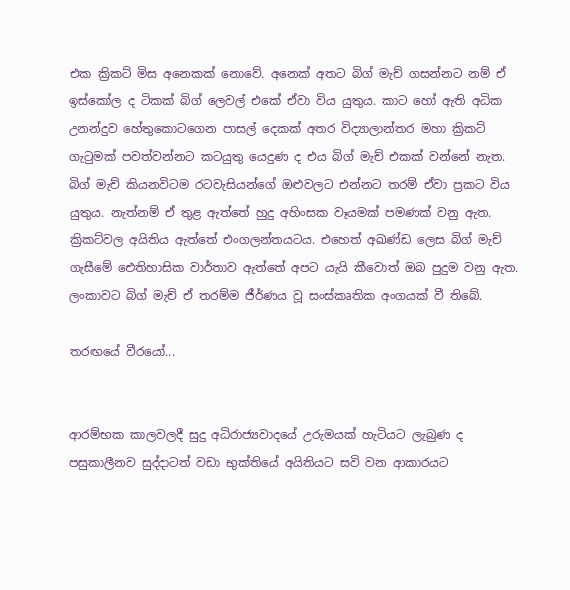එක ක්‍රිකට් මිස අනෙකක් නොවේ. අනෙක් අතට බිග් මැච් ගසන්නට නම් ඒ ඉස්කෝල ද ටිකක් බිග් ලෙවල් එකේ ඒවා විය යුතුය. කාට හෝ ඇති අධික උනන්දුව හේතුකොටගෙන පාසල් දෙකක් අතර විද්‍යාලාන්තර මහා ක්‍රිකට් ගැටුමක් පවත්වන්නට කටයුතු යෙදුණ ද එය බිග් මැච් එකක් වන්නේ නැත. බිග් මැච් කියනවිටම රටවැසියන්ගේ ඔළුවලට එන්නට තරම් ඒවා ප්‍රකට විය යුතුය. නැත්නම් ඒ තුළ ඇත්තේ හුදු අහිංසක වෑයමක් පමණක් වනු ඇත. ක්‍රිකට්වල අයිතිය ඇත්තේ එංගලන්තයටය. එහෙත් අඛණ්ඩ ලෙස බිග් මැච් ගැසීමේ ඓතිහාසික වාර්තාව ඇත්තේ අපට යැයි කීවොත් ඔබ පුදුම වනු ඇත. ලංකාවට බිග් මැච් ඒ තරම්ම ජීර්ණය වූ සංස්කෘතික අංගයක් වී තිබේ.

තරඟයේ වීරයෝ...


ආරම්භක කාලවලදී සුදු අධිරාජ්‍යවාදයේ උරුමයක් හැටියට ලැබුණ ද පසුකාලීනව සුද්දාටත් වඩා භුක්තියේ අයිතියට සවි වන ආකාරයට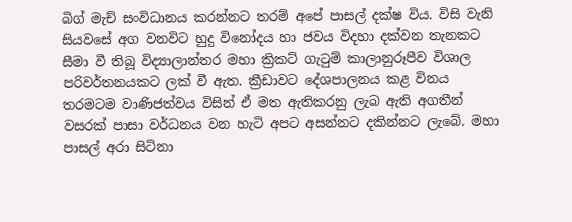බිග් මැච් සංවිධානය කරන්නට තරම් අපේ පාසල් දක්ෂ විය. විසි වැනි සියවසේ අග වනවිට හුදු විනෝදය හා ජවය විදහා දක්වන තැනකට සීමා වී තිබූ විද්‍යාලාන්තර මහා ක්‍රිකට් ගැටුම් කාලානුරූපීව විශාල පරිවර්තනයකට ලක් වී ඇත. ක්‍රීඩාවට දේශපාලනය කළ විනය තරමටම වාණිජත්වය විසින් ඒ මත ඇතිකරනු ලැබ ඇති අගතීන් වසරක් පාසා වර්ධනය වන හැටි අපට අසන්නට දකින්නට ලැබේ. මහා පාසල් අරා සිටිනා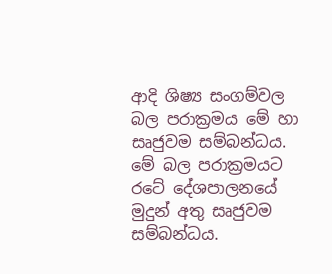ආදි ශිෂ්‍ය සංගම්වල බල පරාක්‍රමය මේ හා සෘජුවම සම්බන්ධය. මේ බල පරාක්‍රමයට රටේ දේශපාලනයේ මුදුන් අතු සෘජුවම සම්බන්ධය.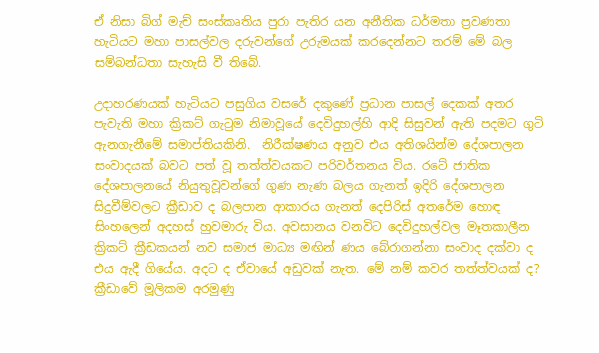ඒ නිසා බිග් මැච් සංස්කෘතිය පුරා පැතිර යන අනීතික ධර්මතා ප්‍රවණතා හැටියට මහා පාසල්වල දරුවන්ගේ උරුමයක් කරදෙන්නට තරම් මේ බල සම්බන්ධතා සැහැසි වී තිබේ.

උදාහරණයක් හැටියට පසුගිය වසරේ දකුණේ ප්‍රධාන පාසල් දෙකක් අතර පැවැති මහා ක්‍රිකට් ගැටුම නිමාවූයේ දෙවිදුහල්හි ආදි සිසුවන් ඇති පදමට ගුටි ඇනගැනීමේ සමාප්තියකිනි.  නිරීක්ෂණය අනුව එය අතිශයින්ම දේශපාලන සංවාදයක් බවට පත් වූ තත්ත්වයකට පරිවර්තනය විය. රටේ ජාතික දේශපාලනයේ නියුතුවූවන්ගේ ගුණ නැණ බලය ගැනත් ඉදිරි දේශපාලන සිදුවීම්වලට ක්‍රීඩාව ද බලපාන ආකාරය ගැනත් දෙපිරිස් අතරේම හොඳ සිංහලෙන් අදහස් හුවමාරු විය. අවසානය වනවිට දෙවිදුහල්වල මෑතකාලීන ක්‍රිකට් ක්‍රීඩකයන් නව සමාජ මාධ්‍ය මඟින් ණය බේරාගන්නා සංවාද දක්වා ද එය ඇදී ගියේය. අදට ද ඒවායේ අඩුවක් නැත. මේ නම් කවර තත්ත්වයක් ද? ක්‍රීඩාවේ මූලිකම අරමුණු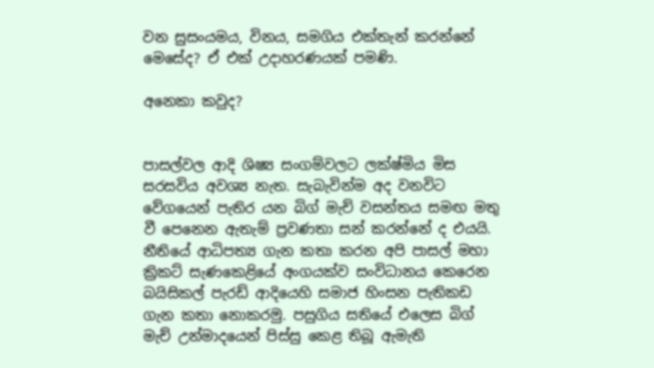වන සුසංයමය, විනය, සමගිය එක්තැන් කරන්නේ මෙසේද? ඒ එක් උදාහරණයක් පමණි.

අනෙකා කවුද?


පාසල්වල ආදි ශිෂ්‍ය සංගම්වලට ලක්ෂ්මිය මිස සරසවිය අවශ්‍ය නැත. සැබැවින්ම අද වනවිට වේගයෙන් පැතිර යන බිග් මැච් වසන්තය සමඟ මතු වී පෙනෙන ඇතැම් ප්‍රවණතා සන් කරන්නේ ද එයයි. නීතියේ ආධිපත්‍ය ගැන කතා කරන අපි පාසල් මහා ක්‍රිකට් සැණකෙළියේ අංගයක්ව සංවිධානය කෙරෙන බයිසිකල් පැරඩ් ආදියෙහි සමාජ හිංසන පැතිකඩ ගැන කතා නොකරමු. පසුගිය සතියේ එලෙස බිග් මැච් උන්මාදයෙන් පිස්සු කෙළ තිබූ ඇමැති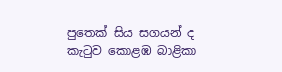පුතෙක් සිය සගයන් ද කැටුව කොළඹ බාළිකා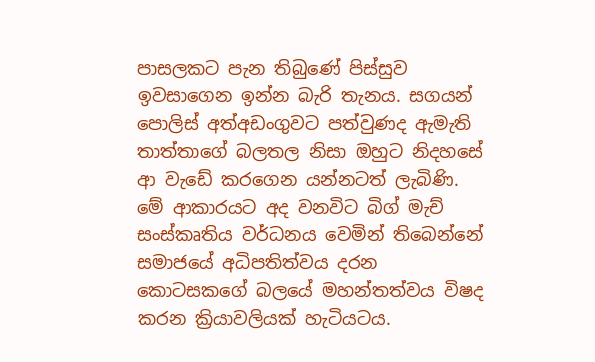පාසලකට පැන තිබුණේ පිස්සුව ඉවසාගෙන ඉන්න බැරි තැනය. සගයන් පොලිස් අත්අඩංගුවට පත්වුණද ඇමැති තාත්තාගේ බලතල නිසා ඔහුට නිදහසේ ආ වැඩේ කරගෙන යන්නටත් ලැබිණි. මේ ආකාරයට අද වනවිට බිග් මැච් සංස්කෘතිය වර්ධනය වෙමින් තිබෙන්නේ සමාජයේ අධිපතිත්වය දරන කොටසකගේ බලයේ මහන්තත්වය විෂද කරන ක්‍රියාවලියක් හැටියටය.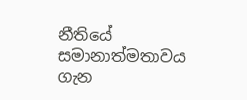නීතියේ සමානාත්මතාවය ගැන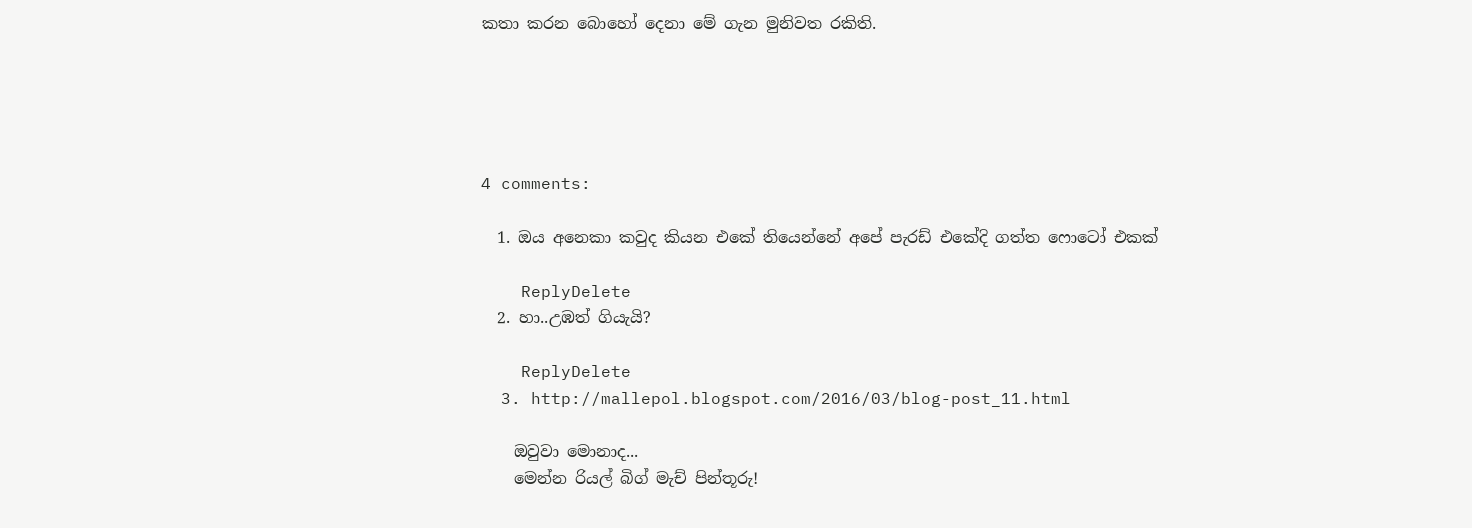කතා කරන බොහෝ දෙනා මේ ගැන මුනිවත රකිති.





4 comments:

  1. ඔය අනෙකා කවුද කියන එකේ තියෙන්නේ අපේ පැරඩ් එකේදි ගත්ත ෆොටෝ එකක්

    ReplyDelete
  2. හා..උඹත් ගියැයි?

    ReplyDelete
  3. http://mallepol.blogspot.com/2016/03/blog-post_11.html

    ඔවුවා මොනාද...
    මෙන්න රියල් බිග් මැච් පින්තූරු!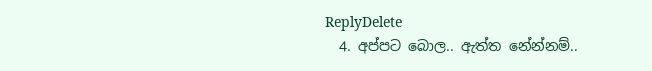ReplyDelete
  4. අප්පට බොල.. ඇත්ත නේන්නම්..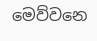මෙව්වනෙ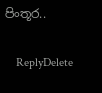පිංතූර..

    ReplyDelete